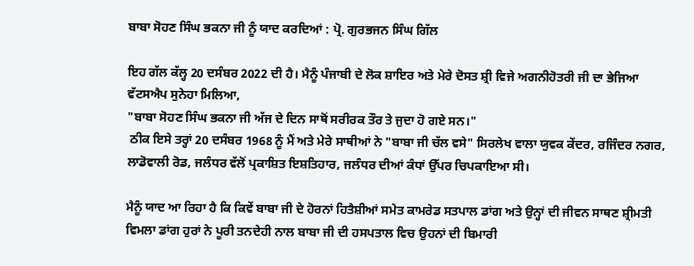ਬਾਬਾ ਸੋਹਣ ਸਿੰਘ ਭਕਨਾ ਜੀ ਨੂੰ ਯਾਦ ਕਰਦਿਆਂ : ਪ੍ਰੋ. ਗੁਰਭਜਨ ਸਿੰਘ ਗਿੱਲ

ਇਹ ਗੱਲ ਕੱਲ੍ਹ 20 ਦਸੰਬਰ 2022 ਦੀ ਹੈ। ਮੈਨੂੰ ਪੰਜਾਬੀ ਦੇ ਲੋਕ ਸ਼ਾਇਰ ਅਤੇ ਮੇਰੇ ਦੋਸਤ ਸ਼੍ਰੀ ਵਿਜੇ ਅਗਨੀਹੋਤਰੀ ਜੀ ਦਾ ਭੇਜਿਆ ਵੱਟਸਐਪ ਸੁਨੇਹਾ ਮਿਲਿਆ,
"ਬਾਬਾ ਸੋਹਣ ਸਿੰਘ ਭਕਨਾ ਜੀ ਅੱਜ ਦੇ ਦਿਨ ਸਾਥੋਂ ਸਰੀਰਕ ਤੌਰ ਤੇ ਜੁਦਾ ਹੋ ਗਏ ਸਨ।"
 ਠੀਕ ਇਸੇ ਤਰ੍ਹਾਂ 20 ਦਸੰਬਰ 1968 ਨੂੰ ਮੈਂ ਅਤੇ ਮੇਰੇ ਸਾਥੀਆਂ ਨੇ "ਬਾਬਾ ਜੀ ਚੱਲ ਵਸੇ" ਸਿਰਲੇਖ ਵਾਲਾ ਯੁਵਕ ਕੇਂਦਰ, ਰਜਿੰਦਰ ਨਗਰ, ਲਾਡੋਵਾਲੀ ਰੋਡ, ਜਲੰਧਰ ਵੱਲੋਂ ਪ੍ਰਕਾਸ਼ਿਤ ਇਸ਼ਤਿਹਾਰ, ਜਲੰਧਰ ਦੀਆਂ ਕੰਧਾਂ ਉੱਪਰ ਚਿਪਕਾਇਆ ਸੀ।

ਮੈਨੂੰ ਯਾਦ ਆ ਰਿਹਾ ਹੈ ਕਿ ਕਿਵੇਂ ਬਾਬਾ ਜੀ ਦੇ ਹੋਰਨਾਂ ਹਿਤੈਸ਼ੀਆਂ ਸਮੇਤ ਕਾਮਰੇਡ ਸਤਪਾਲ ਡਾਂਗ ਅਤੇ ਉਨ੍ਹਾਂ ਦੀ ਜੀਵਨ ਸਾਥਣ ਸ਼੍ਰੀਮਤੀ ਵਿਮਲਾ ਡਾਂਗ ਹੁਰਾਂ ਨੇ ਪੂਰੀ ਤਨਦੇਹੀ ਨਾਲ ਬਾਬਾ ਜੀ ਦੀ ਹਸਪਤਾਲ ਵਿਚ ਉਹਨਾਂ ਦੀ ਬਿਮਾਰੀ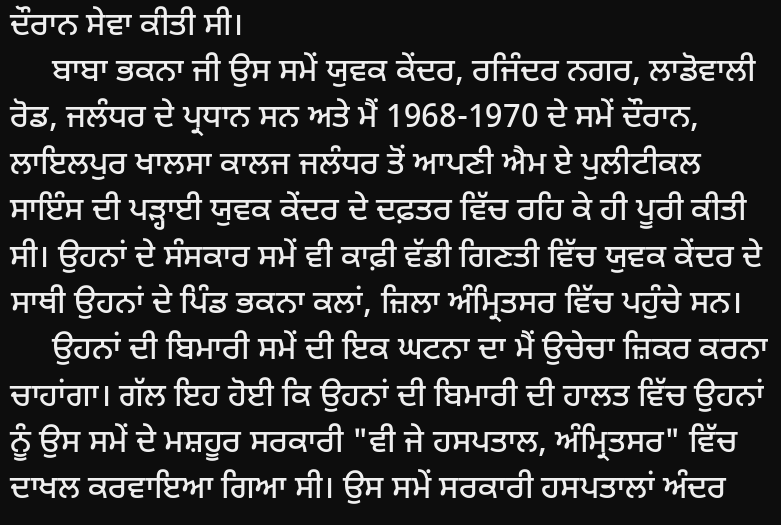ਦੌਰਾਨ ਸੇਵਾ ਕੀਤੀ ਸੀ।
     ਬਾਬਾ ਭਕਨਾ ਜੀ ਉਸ ਸਮੇਂ ਯੁਵਕ ਕੇਂਦਰ, ਰਜਿੰਦਰ ਨਗਰ, ਲਾਡੋਵਾਲੀ ਰੋਡ, ਜਲੰਧਰ ਦੇ ਪ੍ਰਧਾਨ ਸਨ ਅਤੇ ਮੈਂ 1968-1970 ਦੇ ਸਮੇਂ ਦੌਰਾਨ, ਲਾਇਲਪੁਰ ਖਾਲਸਾ ਕਾਲਜ ਜਲੰਧਰ ਤੋਂ ਆਪਣੀ ਐਮ ਏ ਪੁਲੀਟੀਕਲ ਸਾਇੰਸ ਦੀ ਪੜ੍ਹਾਈ ਯੁਵਕ ਕੇਂਦਰ ਦੇ ਦਫ਼ਤਰ ਵਿੱਚ ਰਹਿ ਕੇ ਹੀ ਪੂਰੀ ਕੀਤੀ ਸੀ। ਉਹਨਾਂ ਦੇ ਸੰਸਕਾਰ ਸਮੇਂ ਵੀ ਕਾਫ਼ੀ ਵੱਡੀ ਗਿਣਤੀ ਵਿੱਚ ਯੁਵਕ ਕੇਂਦਰ ਦੇ ਸਾਥੀ ਉਹਨਾਂ ਦੇ ਪਿੰਡ ਭਕਨਾ ਕਲਾਂ, ਜ਼ਿਲਾ ਅੰਮ੍ਰਿਤਸਰ ਵਿੱਚ ਪਹੁੰਚੇ ਸਨ।
     ਉਹਨਾਂ ਦੀ ਬਿਮਾਰੀ ਸਮੇਂ ਦੀ ਇਕ ਘਟਨਾ ਦਾ ਮੈਂ ਉਚੇਚਾ ਜ਼ਿਕਰ ਕਰਨਾ ਚਾਹਾਂਗਾ। ਗੱਲ ਇਹ ਹੋਈ ਕਿ ਉਹਨਾਂ ਦੀ ਬਿਮਾਰੀ ਦੀ ਹਾਲਤ ਵਿੱਚ ਉਹਨਾਂ ਨੂੰ ਉਸ ਸਮੇਂ ਦੇ ਮਸ਼ਹੂਰ ਸਰਕਾਰੀ "ਵੀ ਜੇ ਹਸਪਤਾਲ, ਅੰਮ੍ਰਿਤਸਰ" ਵਿੱਚ ਦਾਖਲ ਕਰਵਾਇਆ ਗਿਆ ਸੀ। ਉਸ ਸਮੇਂ ਸਰਕਾਰੀ ਹਸਪਤਾਲਾਂ ਅੰਦਰ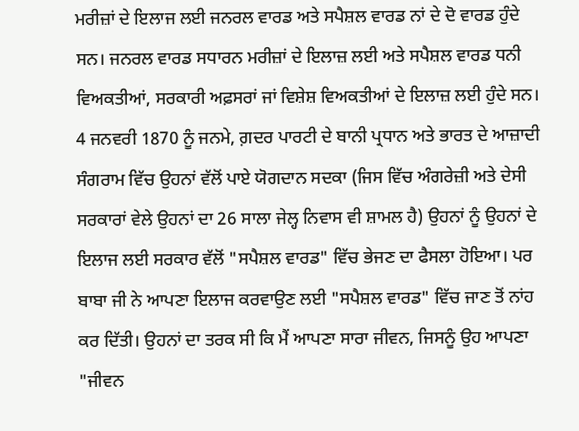ਮਰੀਜ਼ਾਂ ਦੇ ਇਲਾਜ ਲਈ ਜਨਰਲ ਵਾਰਡ ਅਤੇ ਸਪੈਸ਼ਲ ਵਾਰਡ ਨਾਂ ਦੇ ਦੋ ਵਾਰਡ ਹੁੰਦੇ ਸਨ। ਜਨਰਲ ਵਾਰਡ ਸਧਾਰਨ ਮਰੀਜ਼ਾਂ ਦੇ ਇਲਾਜ਼ ਲਈ ਅਤੇ ਸਪੈਸ਼ਲ ਵਾਰਡ ਧਨੀ ਵਿਅਕਤੀਆਂ, ਸਰਕਾਰੀ ਅਫ਼ਸਰਾਂ ਜਾਂ ਵਿਸ਼ੇਸ਼ ਵਿਅਕਤੀਆਂ ਦੇ ਇਲਾਜ਼ ਲਈ ਹੁੰਦੇ ਸਨ। 4 ਜਨਵਰੀ 1870 ਨੂੰ ਜਨਮੇ, ਗ਼ਦਰ ਪਾਰਟੀ ਦੇ ਬਾਨੀ ਪ੍ਰਧਾਨ ਅਤੇ ਭਾਰਤ ਦੇ ਆਜ਼ਾਦੀ ਸੰਗਰਾਮ ਵਿੱਚ ਉਹਨਾਂ ਵੱਲੋਂ ਪਾਏ ਯੋਗਦਾਨ ਸਦਕਾ (ਜਿਸ ਵਿੱਚ ਅੰਗਰੇਜ਼ੀ ਅਤੇ ਦੇਸੀ ਸਰਕਾਰਾਂ ਵੇਲੇ ਉਹਨਾਂ ਦਾ 26 ਸਾਲਾ ਜੇਲ੍ਹ ਨਿਵਾਸ ਵੀ ਸ਼ਾਮਲ ਹੈ) ਉਹਨਾਂ ਨੂੰ ਉਹਨਾਂ ਦੇ ਇਲਾਜ ਲਈ ਸਰਕਾਰ ਵੱਲੋਂ "ਸਪੈਸ਼ਲ ਵਾਰਡ" ਵਿੱਚ ਭੇਜਣ ਦਾ ਫੈਸਲਾ ਹੋਇਆ। ਪਰ ਬਾਬਾ ਜੀ ਨੇ ਆਪਣਾ ਇਲਾਜ ਕਰਵਾਉਣ ਲਈ "ਸਪੈਸ਼ਲ ਵਾਰਡ" ਵਿੱਚ ਜਾਣ ਤੋਂ ਨਾਂਹ ਕਰ ਦਿੱਤੀ। ਉਹਨਾਂ ਦਾ ਤਰਕ ਸੀ ਕਿ ਮੈਂ ਆਪਣਾ ਸਾਰਾ ਜੀਵਨ, ਜਿਸਨੂੰ ਉਹ ਆਪਣਾ "ਜੀਵਨ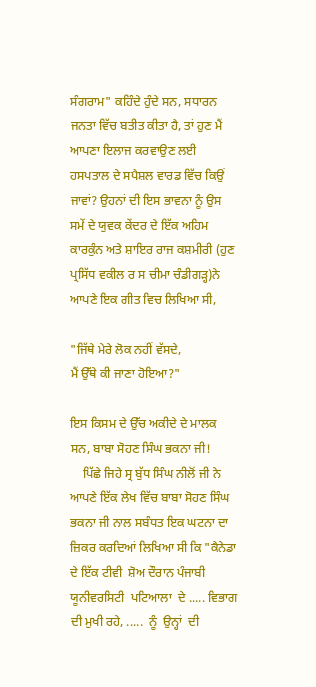ਸੰਗਰਾਮ" ਕਹਿੰਦੇ ਹੁੰਦੇ ਸਨ, ਸਧਾਰਨ ਜਨਤਾ ਵਿੱਚ ਬਤੀਤ ਕੀਤਾ ਹੈ, ਤਾਂ ਹੁਣ ਮੈਂ ਆਪਣਾ ਇਲਾਜ ਕਰਵਾਉਣ ਲਈ ਹਸਪਤਾਲ ਦੇ ਸਪੈਸ਼ਲ ਵਾਰਡ ਵਿੱਚ ਕਿਉਂ ਜਾਵਾਂ? ਉਹਨਾਂ ਦੀ ਇਸ ਭਾਵਨਾ ਨੂੰ ਉਸ ਸਮੇਂ ਦੇ ਯੁਵਕ ਕੇਂਦਰ ਦੇ ਇੱਕ ਅਹਿਮ ਕਾਰਕੁੰਨ ਅਤੇ ਸ਼ਾਇਰ ਰਾਜ ਕਸ਼ਮੀਰੀ (ਹੁਣ ਪ੍ਰਸਿੱਧ ਵਕੀਲ ਰ ਸ ਚੀਮਾ ਚੰਡੀਗੜ੍ਹ)ਨੇ ਆਪਣੇ ਇਕ ਗੀਤ ਵਿਚ ਲਿਖਿਆ ਸੀ,

"ਜਿੱਥੇ ਮੇਰੇ ਲੋਕ ਨਹੀਂ ਵੱਸਦੇ,
ਮੈਂ ਉੱਥੇ ਕੀ ਜਾਣਾ ਹੋਇਆ?"

ਇਸ ਕਿਸਮ ਦੇ ਉੱਚ ਅਕੀਦੇ ਦੇ ਮਾਲਕ ਸਨ, ਬਾਬਾ ਸੋਹਣ ਸਿੰਘ ਭਕਨਾ ਜੀ!
    ਪਿੱਛੇ ਜਿਹੇ ਸ੍ਰ ਬੁੱਧ ਸਿੰਘ ਨੀਲੋਂ ਜੀ ਨੇ ਆਪਣੇ ਇੱਕ ਲੇਖ ਵਿੱਚ ਬਾਬਾ ਸੋਹਣ ਸਿੰਘ ਭਕਨਾ ਜੀ ਨਾਲ ਸਬੰਧਤ ਇਕ ਘਟਨਾ ਦਾ ਜ਼ਿਕਰ ਕਰਦਿਆਂ ਲਿਖਿਆ ਸੀ ਕਿ "ਕੈਨੇਡਾ  ਦੇ ਇੱਕ ਟੀਵੀ  ਸ਼ੋਅ ਦੌਰਾਨ ਪੰਜਾਬੀ ਯੂਨੀਵਰਸਿਟੀ  ਪਟਿਆਲਾ  ਦੇ ..... ਵਿਭਾਗ  ਦੀ ਮੁਖੀ ਰਹੇ, .....  ਨੂੰ  ਉਨ੍ਹਾਂ  ਦੀ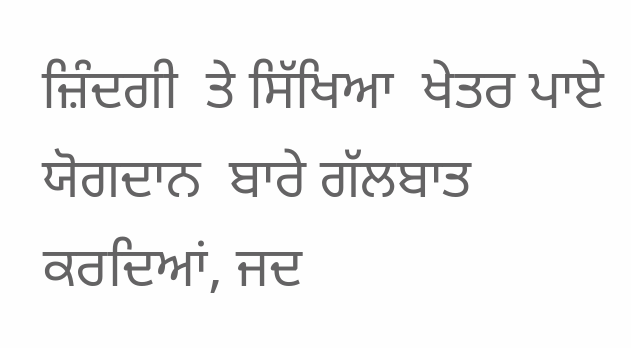ਜ਼ਿੰਦਗੀ  ਤੇ ਸਿੱਖਿਆ  ਖੇਤਰ ਪਾਏ ਯੋਗਦਾਨ  ਬਾਰੇ ਗੱਲਬਾਤ  ਕਰਦਿਆਂ, ਜਦ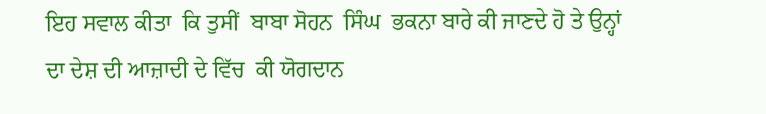ਇਹ ਸਵਾਲ ਕੀਤਾ  ਕਿ ਤੁਸੀਂ  ਬਾਬਾ ਸੋਹਨ  ਸਿੰਘ  ਭਕਨਾ ਬਾਰੇ ਕੀ ਜਾਣਦੇ ਹੋ ਤੇ ਉਨ੍ਹਾਂ ਦਾ ਦੇਸ਼ ਦੀ ਆਜ਼ਾਦੀ ਦੇ ਵਿੱਚ  ਕੀ ਯੋਗਦਾਨ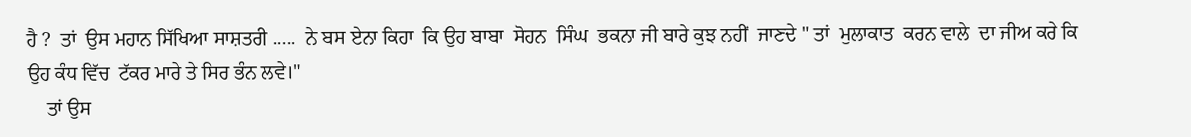ਹੈ ?  ਤਾਂ  ਉਸ ਮਹਾਨ ਸਿੱਖਿਆ ਸਾਸ਼ਤਰੀ .....  ਨੇ ਬਸ ਏਨਾ ਕਿਹਾ  ਕਿ ਉਹ ਬਾਬਾ  ਸੋਹਨ  ਸਿੰਘ  ਭਕਨਾ ਜੀ ਬਾਰੇ ਕੁਝ ਨਹੀਂ  ਜਾਣਦੇ " ਤਾਂ  ਮੁਲਾਕਾਤ  ਕਰਨ ਵਾਲੇ  ਦਾ ਜੀਅ ਕਰੇ ਕਿ ਉਹ ਕੰਧ ਵਿੱਚ  ਟੱਕਰ ਮਾਰੇ ਤੇ ਸਿਰ ਭੰਨ ਲਵੇ।"
    ਤਾਂ ਉਸ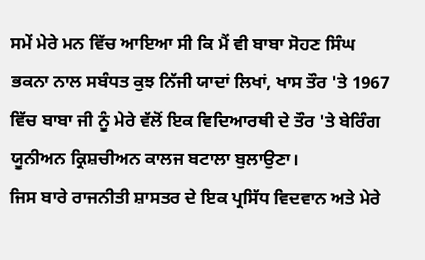ਸਮੇਂ ਮੇਰੇ ਮਨ ਵਿੱਚ ਆਇਆ ਸੀ ਕਿ ਮੈਂ ਵੀ ਬਾਬਾ ਸੋਹਣ ਸਿੰਘ ਭਕਨਾ ਨਾਲ ਸਬੰਧਤ ਕੁਝ ਨਿੱਜੀ ਯਾਦਾਂ ਲਿਖਾਂ, ਖਾਸ ਤੌਰ 'ਤੇ 1967 ਵਿੱਚ ਬਾਬਾ ਜੀ ਨੂੰ ਮੇਰੇ ਵੱਲੋਂ ਇਕ ਵਿਦਿਆਰਥੀ ਦੇ ਤੌਰ 'ਤੇ ਬੇਰਿੰਗ ਯੂਨੀਅਨ ਕ੍ਰਿਸ਼ਚੀਅਨ ਕਾਲਜ ਬਟਾਲਾ ਬੁਲਾਉਣਾ।
ਜਿਸ ਬਾਰੇ ਰਾਜਨੀਤੀ ਸ਼ਾਸਤਰ ਦੇ ਇਕ ਪ੍ਰਸਿੱਧ ਵਿਦਵਾਨ ਅਤੇ ਮੇਰੇ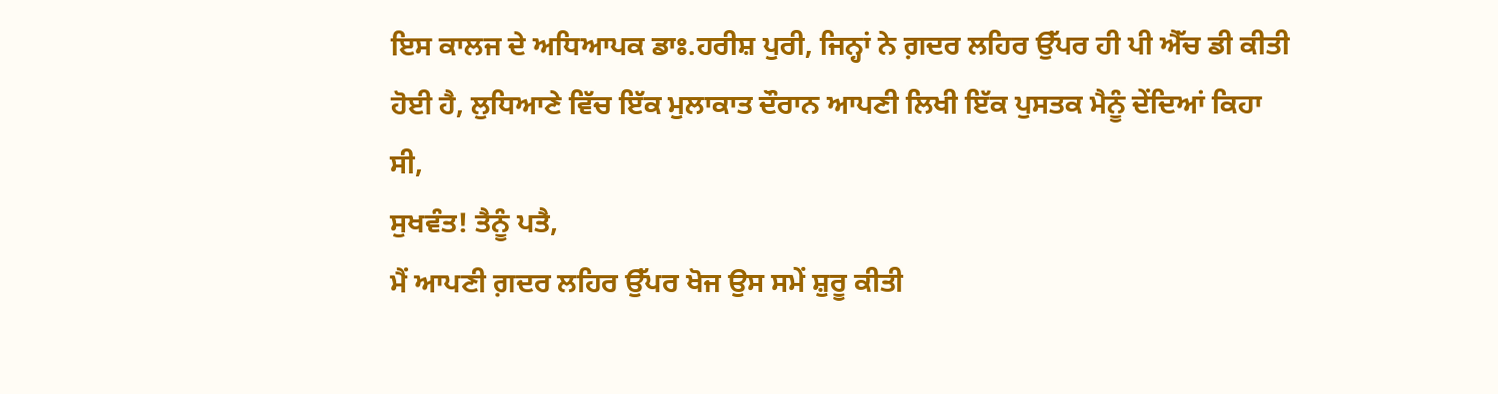ਇਸ ਕਾਲਜ ਦੇ ਅਧਿਆਪਕ ਡਾਃ.ਹਰੀਸ਼ ਪੁਰੀ, ਜਿਨ੍ਹਾਂ ਨੇ ਗ਼ਦਰ ਲਹਿਰ ਉੱਪਰ ਹੀ ਪੀ ਐੱਚ ਡੀ ਕੀਤੀ ਹੋਈ ਹੈ, ਲੁਧਿਆਣੇ ਵਿੱਚ ਇੱਕ ਮੁਲਾਕਾਤ ਦੌਰਾਨ ਆਪਣੀ ਲਿਖੀ ਇੱਕ ਪੁਸਤਕ ਮੈਨੂੰ ਦੇਂਦਿਆਂ ਕਿਹਾ ਸੀ,
ਸੁਖਵੰਤ! ਤੈਨੂੰ ਪਤੈ,
ਮੈਂ ਆਪਣੀ ਗ਼ਦਰ ਲਹਿਰ ਉੱਪਰ ਖੋਜ ਉਸ ਸਮੇਂ ਸ਼ੁਰੂ ਕੀਤੀ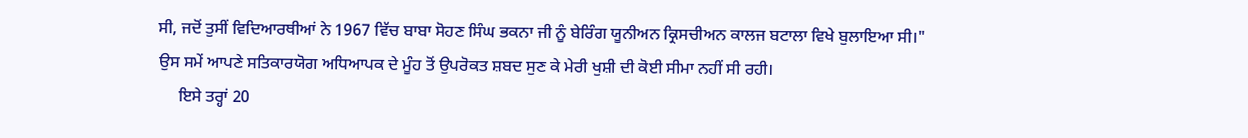ਸੀ, ਜਦੋਂ ਤੁਸੀਂ ਵਿਦਿਆਰਥੀਆਂ ਨੇ 1967 ਵਿੱਚ ਬਾਬਾ ਸੋਹਣ ਸਿੰਘ ਭਕਨਾ ਜੀ ਨੂੰ ਬੇਰਿੰਗ ਯੂਨੀਅਨ ਕ੍ਰਿਸਚੀਅਨ ਕਾਲਜ ਬਟਾਲਾ ਵਿਖੇ ਬੁਲਾਇਆ ਸੀ।"
ਉਸ ਸਮੇਂ ਆਪਣੇ ਸਤਿਕਾਰਯੋਗ ਅਧਿਆਪਕ ਦੇ ਮੂੰਹ ਤੋਂ ਉਪਰੋਕਤ ਸ਼ਬਦ ਸੁਣ ਕੇ ਮੇਰੀ ਖੁਸ਼ੀ ਦੀ ਕੋਈ ਸੀਮਾ ਨਹੀਂ ਸੀ ਰਹੀ।
     ਇਸੇ ਤਰ੍ਹਾਂ 20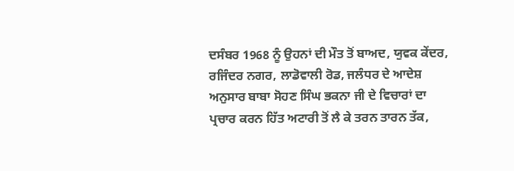ਦਸੰਬਰ 1968 ਨੂੰ ਉਹਨਾਂ ਦੀ ਮੌਤ ਤੋਂ ਬਾਅਦ, ਯੁਵਕ ਕੇਂਦਰ, ਰਜਿੰਦਰ ਨਗਰ, ਲਾਡੋਵਾਲੀ ਰੋਡ, ਜਲੰਧਰ ਦੇ ਆਦੇਸ਼ ਅਨੁਸਾਰ ਬਾਬਾ ਸੋਹਣ ਸਿੰਘ ਭਕਨਾ ਜੀ ਦੇ ਵਿਚਾਰਾਂ ਦਾ ਪ੍ਰਚਾਰ ਕਰਨ ਹਿੱਤ ਅਟਾਰੀ ਤੋਂ ਲੈ ਕੇ ਤਰਨ ਤਾਰਨ ਤੱਕ,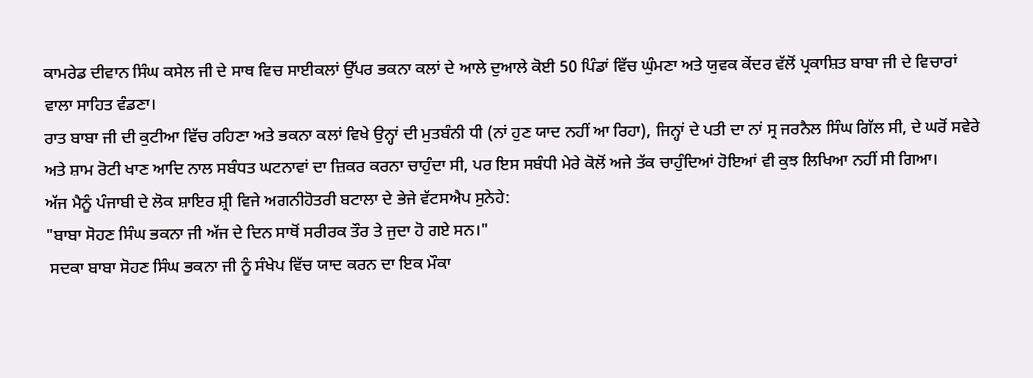ਕਾਮਰੇਡ ਦੀਵਾਨ ਸਿੰਘ ਕਸੇਲ ਜੀ ਦੇ ਸਾਥ ਵਿਚ ਸਾਈਕਲਾਂ ਉੱਪਰ ਭਕਨਾ ਕਲਾਂ ਦੇ ਆਲੇ ਦੁਆਲੇ ਕੋਈ 50 ਪਿੰਡਾਂ ਵਿੱਚ ਘੁੰਮਣਾ ਅਤੇ ਯੁਵਕ ਕੇਂਦਰ ਵੱਲੋਂ ਪ੍ਰਕਾਸ਼ਿਤ ਬਾਬਾ ਜੀ ਦੇ ਵਿਚਾਰਾਂ ਵਾਲਾ ਸਾਹਿਤ ਵੰਡਣਾ।
ਰਾਤ ਬਾਬਾ ਜੀ ਦੀ ਕੁਟੀਆ ਵਿੱਚ ਰਹਿਣਾ ਅਤੇ ਭਕਨਾ ਕਲਾਂ ਵਿਖੇ ਉਨ੍ਹਾਂ ਦੀ ਮੁਤਬੰਨੀ ਧੀ (ਨਾਂ ਹੁਣ ਯਾਦ ਨਹੀਂ ਆ ਰਿਹਾ), ਜਿਨ੍ਹਾਂ ਦੇ ਪਤੀ ਦਾ ਨਾਂ ਸ੍ਰ ਜਰਨੈਲ ਸਿੰਘ ਗਿੱਲ ਸੀ, ਦੇ ਘਰੋਂ ਸਵੇਰੇ ਅਤੇ ਸ਼ਾਮ ਰੋਟੀ ਖਾਣ ਆਦਿ ਨਾਲ ਸਬੰਧਤ ਘਟਨਾਵਾਂ ਦਾ ਜ਼ਿਕਰ ਕਰਨਾ ਚਾਹੁੰਦਾ ਸੀ, ਪਰ ਇਸ ਸਬੰਧੀ ਮੇਰੇ ਕੋਲੋਂ ਅਜੇ ਤੱਕ ਚਾਹੁੰਦਿਆਂ ਹੋਇਆਂ ਵੀ ਕੁਝ ਲਿਖਿਆ ਨਹੀਂ ਸੀ ਗਿਆ।
ਅੱਜ ਮੈਨੂੰ ਪੰਜਾਬੀ ਦੇ ਲੋਕ ਸ਼ਾਇਰ ਸ਼੍ਰੀ ਵਿਜੇ ਅਗਨੀਹੋਤਰੀ ਬਟਾਲਾ ਦੇ ਭੇਜੇ ਵੱਟਸਐਪ ਸੁਨੇਹੇ:
"ਬਾਬਾ ਸੋਹਣ ਸਿੰਘ ਭਕਨਾ ਜੀ ਅੱਜ ਦੇ ਦਿਨ ਸਾਥੋਂ ਸਰੀਰਕ ਤੌਰ ਤੇ ਜੁਦਾ ਹੋ ਗਏ ਸਨ।"
 ਸਦਕਾ ਬਾਬਾ ਸੋਹਣ ਸਿੰਘ ਭਕਨਾ ਜੀ ਨੂੰ ਸੰਖੇਪ ਵਿੱਚ ਯਾਦ ਕਰਨ ਦਾ ਇਕ ਮੌਕਾ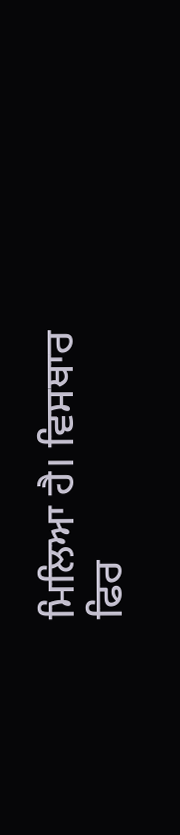ਮਿਲਿਆ ਹੈ। ਵਿਸਥਾਰ ਫਿਰ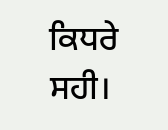ਕਿਧਰੇ ਸਹੀ।